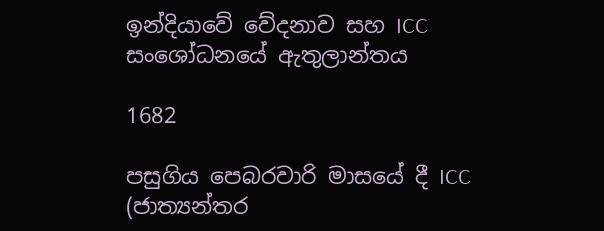ඉන්දියාවේ වේදනාව සහ ICC සංශෝධනයේ ඇතුලාන්තය

1682

පසුගිය පෙබරවාරි මාසයේ දී ICC (ජාත්‍යන්තර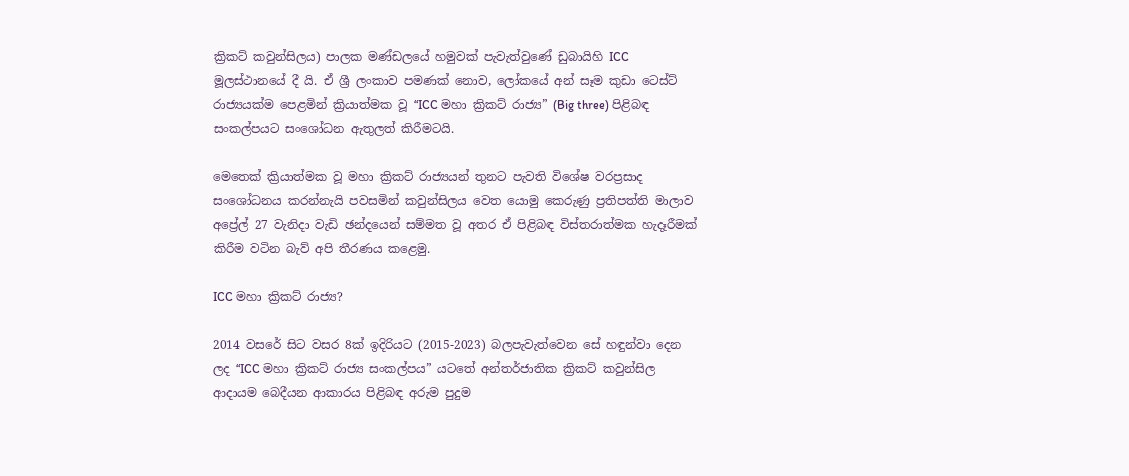ක්‍රිකට් කවුන්සිලය) පාලක මණ්ඩලයේ හමුවක් පැවැත්වුණේ ඩුබායිහි ICC මූලස්ථානයේ දී යි. ඒ ශ්‍රී ලංකාව පමණක් නොව, ලෝකයේ අන් සෑම කුඩා ටෙස්ට් රාජ්‍යයක්ම පෙළමින් ක්‍රියාත්මක වූ “ICC මහා ක්‍රිකට් රාජ්‍ය” (Big three) පිළිබඳ සංකල්පයට සංශෝධන ඇතුලත් කිරීමටයි.

මෙතෙක් ක්‍රියාත්මක වූ මහා ක්‍රිකට් රාජ්‍යයන් තුනට පැවති විශේෂ වරප්‍රසාද සංශෝධනය කරන්නැයි පවසමින් කවුන්සිලය වෙත යොමු කෙරුණු ප්‍රතිපත්ති මාලාව අප්‍රේල් 27 වැනිදා වැඩි ඡන්දයෙන් සම්මත වූ අතර ඒ පිළිබඳ විස්තරාත්මක හැදෑරීමක් කිරීම වටින බැව් අපි තීරණය කළෙමු.

ICC මහා ක්‍රිකට් රාජ්‍ය?

2014 වසරේ සිට වසර 8ක් ඉදිරියට (2015-2023) බලපැවැත්වෙන සේ හඳුන්වා දෙන ලද “ICC මහා ක්‍රිකට් රාජ්‍ය සංකල්පය” යටතේ අන්තර්ජාතික ක්‍රිකට් කවුන්සිල ආදායම බෙදීයන ආකාරය පිළිබඳ අරුම පුදුම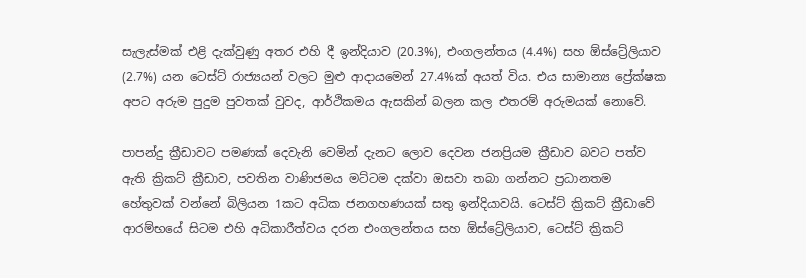සැලැස්මක් එළි දැක්වුණු අතර එහි දී ඉන්දියාව (20.3%), එංගලන්තය (4.4%) සහ ඕස්ට්‍රේලියාව (2.7%) යන ටෙස්ට් රාජ්‍යයන් වලට මුළු ආදායමෙන් 27.4%ක් අයත් විය. එය සාමාන්‍ය ප්‍රේක්ෂක අපට අරුම පුදුම පුවතක් වුවද, ආර්ථිකමය ඇසකින් බලන කල එතරම් අරුමයක් නොවේ.

පාපන්දු ක්‍රීඩාවට පමණක් දෙවැනි වෙමින් දැනට ලොව දෙවන ජනප්‍රියම ක්‍රීඩාව බවට පත්ව ඇති ක්‍රිකට් ක්‍රීඩාව, පවතින වාණිජමය මට්ටම දක්වා ඔසවා තබා ගන්නට ප්‍රධානතම හේතුවක් වන්නේ බිලියන 1කට අධික ජනගහණයක් සතු ඉන්දියාවයි. ටෙස්ට් ක්‍රිකට් ක්‍රීඩාවේ ආරම්භයේ සිටම එහි අධිකාරීත්වය දරන එංගලන්තය සහ ඕස්ට්‍රේලියාව, ටෙස්ට් ක්‍රිකට්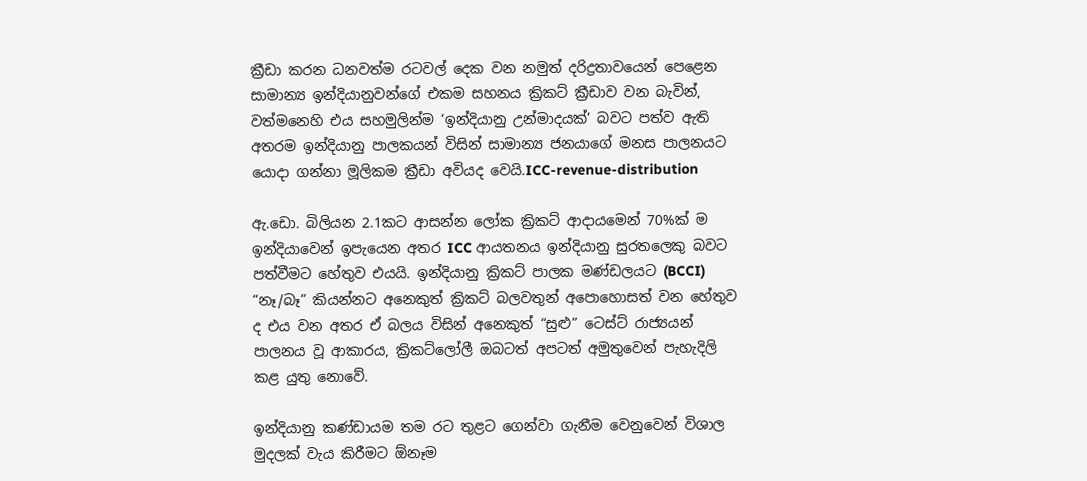ක්‍රීඩා කරන ධනවත්ම රටවල් දෙක වන නමුත් දරිද්‍රතාවයෙන් පෙළෙන සාමාන්‍ය ඉන්දියානුවන්ගේ එකම සහනය ක්‍රිකට් ක්‍රීඩාව වන බැවින්, වත්මනෙහි එය සහමුලින්ම ‘ඉන්දියානු උන්මාදයක්’ බවට පත්ව ඇති අතරම ඉන්දියානු පාලකයන් විසින් සාමාන්‍ය ජනයාගේ මනස පාලනයට යොදා ගන්නා මූලිකම ක්‍රීඩා අවියද වෙයි.ICC-revenue-distribution

ඇ.ඩො. බිලියන 2.1කට ආසන්න ලෝක ක්‍රිකට් ආදායමෙන් 70%ක් ම ඉන්දියාවෙන් ඉපැයෙන අතර ICC ආයතනය ඉන්දියානු සුරතලෙකු බවට පත්වීමට හේතුව එයයි. ඉන්දියානු ක්‍රිකට් පාලක මණ්ඩලයට (BCCI) “නෑ/බෑ” කියන්නට අනෙකුත් ක්‍රිකට් බලවතුන් අපොහොසත් වන හේතුව ද එය වන අතර ඒ බලය විසින් අනෙකුත් “සුළු” ටෙස්ට් රාජ්‍යයන් පාලනය වූ ආකාරය, ක්‍රිකට්ලෝලී ඔබටත් අපටත් අමුතුවෙන් පැහැදිලි කළ යුතු නොවේ.

ඉන්දියානු කණ්ඩායම තම රට තුළට ගෙන්වා ගැනීම වෙනුවෙන් විශාල මුදලක් වැය කිරීමට ඕනෑම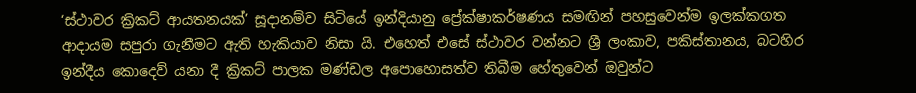‘ස්ථාවර ක්‍රිකට් ආයතනයක්’ සූදානම්ව සිටියේ ඉන්දියානු ප්‍රේක්ෂාකර්ෂණය සමඟින් පහසුවෙන්ම ඉලක්කගත ආදායම සපුරා ගැනීමට ඇති හැකියාව නිසා යි. එහෙත් එසේ ස්ථාවර වන්නට ශ්‍රී ලංකාව, පකිස්තානය, බටහිර ඉන්දීය කොදෙව් යනා දී ක්‍රිකට් පාලක මණ්ඩල අපොහොසත්ව තිබීම හේතුවෙන් ඔවුන්ට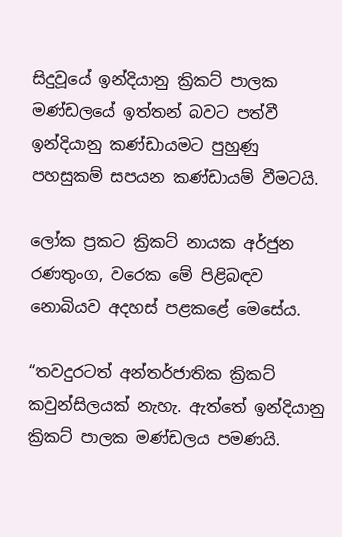සිදුවූයේ ඉන්දියානු ක්‍රිකට් පාලක මණ්ඩලයේ ඉත්තන් බවට පත්වී ඉන්දියානු කණ්ඩායමට පුහුණු පහසුකම් සපයන කණ්ඩායම් වීමටයි.

ලෝක ප්‍රකට ක්‍රිකට් නායක අර්ජුන රණතුංග, වරෙක මේ පිළිබඳව නොබියව අදහස් පළකළේ මෙසේය.

“තවදුරටත් අන්තර්ජාතික ක්‍රිකට් කවුන්සිලයක් නැහැ. ඇත්තේ ඉන්දියානු ක්‍රිකට් පාලක මණ්ඩලය පමණයි.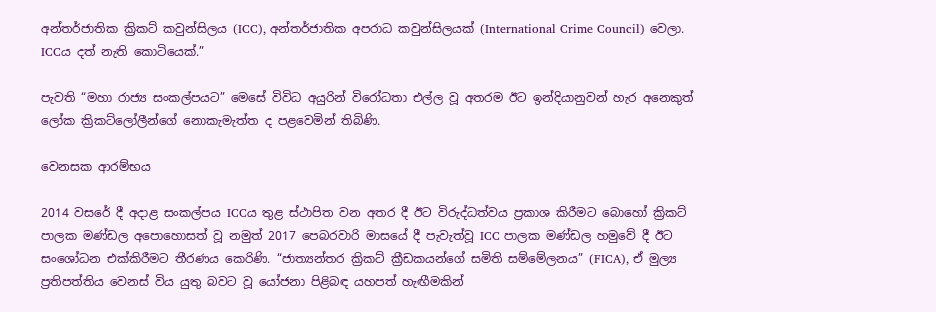අන්තර්ජාතික ක්‍රිකට් කවුන්සිලය (ICC), අන්තර්ජාතික අපරාධ කවුන්සිලයක් (International Crime Council) වෙලා. ICCය දත් නැති කොටියෙක්.”

පැවති “මහා රාජ්‍ය සංකල්පයට” මෙසේ විවිධ අයුරින් විරෝධතා එල්ල වූ අතරම ඊට ඉන්දියානුවන් හැර අනෙකුත් ලෝක ක්‍රිකට්ලෝලීන්ගේ නොකැමැත්ත ද පළවෙමින් තිබිණි.

වෙනසක ආරම්භය

2014 වසරේ දී අදාළ සංකල්පය ICCය තුළ ස්ථාපිත වන අතර දී ඊට විරුද්ධත්වය ප්‍රකාශ කිරීමට බොහෝ ක්‍රිකට් පාලක මණ්ඩල අපොහොසත් වූ නමුත් 2017 පෙබරවාරි මාසයේ දී පැවැත්වූ ICC පාලක මණ්ඩල හමුවේ දී ඊට සංශෝධන එක්කිරීමට තීරණය කෙරිණි. “ජාත්‍යන්තර ක්‍රිකට් ක්‍රීඩකයන්ගේ සමිති සම්මේලනය” (FICA), ඒ මුල්‍ය ප්‍රතිපත්තිය වෙනස් විය යුතු බවට වූ යෝජනා පිළිබඳ යහපත් හැඟීමකින්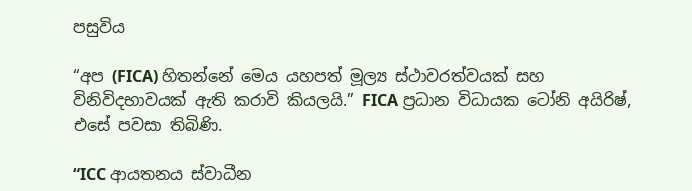පසුවිය

“අප (FICA) හිතන්නේ මෙය යහපත් මූල්‍ය ස්ථාවරත්වයක් සහ විනිවිදභාවයක් ඇති කරාවි කියලයි.” FICA ප්‍රධාන විධායක ටෝනි අයිරිෂ්, එසේ පවසා තිබිණි.

“ICC ආයතනය ස්වාධීන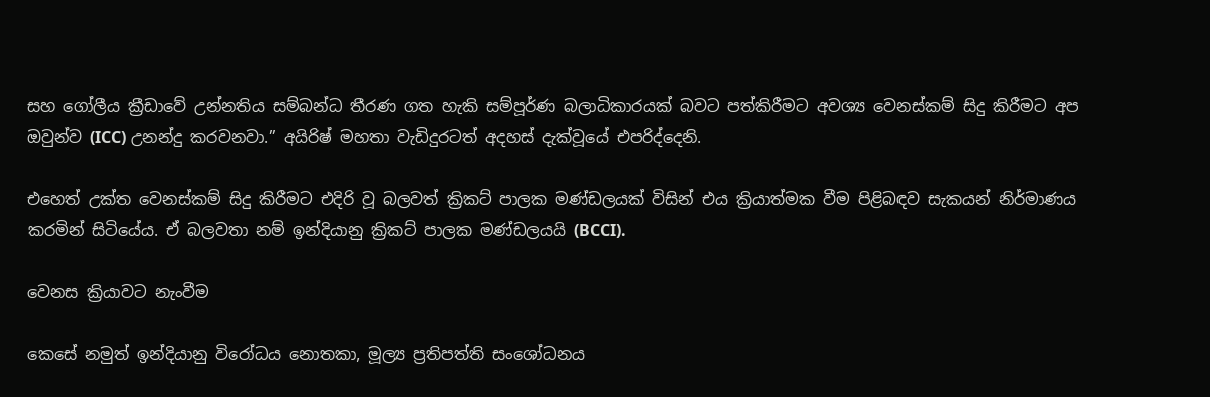සහ ගෝලීය ක්‍රීඩාවේ උන්නතිය සම්බන්ධ තීරණ ගත හැකි සම්පූර්ණ බලාධිකාරයක් බවට පත්කිරීමට අවශ්‍ය වෙනස්කම් සිදු කිරීමට අප ඔවුන්ව (ICC) උනන්දු කරවනවා.” අයිරිෂ් මහතා වැඩිදුරටත් අදහස් දැක්වූයේ එපරිද්දෙනි.

එහෙත් උක්ත වෙනස්කම් සිදු කිරීමට එදිරි වූ බලවත් ක්‍රිකට් පාලක මණ්ඩලයක් විසින් එය ක්‍රියාත්මක වීම පිළිබඳව සැකයන් නිර්මාණය කරමින් සිටියේය. ඒ බලවතා නම් ඉන්දියානු ක්‍රිකට් පාලක මණ්ඩලයයි (BCCI).

වෙනස ක්‍රියාවට නැංවීම

කෙසේ නමුත් ඉන්දියානු විරෝධය නොතකා, මූල්‍ය ප්‍රතිපත්ති සංශෝධනය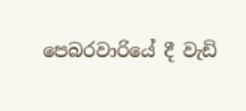පෙබරවාරියේ දී වැඩි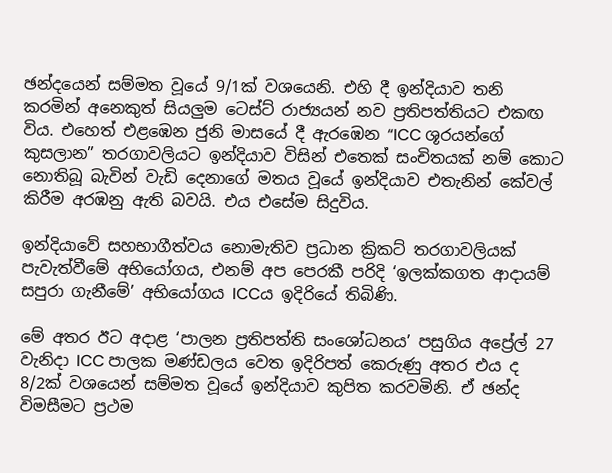ඡන්දයෙන් සම්මත වූයේ 9/1ක් වශයෙනි. එහි දී ඉන්දියාව තනි කරමින් අනෙකුත් සියලුම ටෙස්ට් රාජ්‍යයන් නව ප්‍රතිපත්තියට එකඟ විය. එහෙත් එළඹෙන ජුනි මාසයේ දී ඇරඹෙන “ICC ශූරයන්ගේ කුසලාන” තරගාවලියට ඉන්දියාව විසින් එතෙක් සංචිතයක් නම් කොට නොතිබූ බැවින් වැඩි දෙනාගේ මතය වූයේ ඉන්දියාව එතැනින් කේවල් කිරීම අරඹනු ඇති බවයි. එය එසේම සිදුවිය.

ඉන්දියාවේ සහභාගීත්වය නොමැතිව ප්‍රධාන ක්‍රිකට් තරගාවලියක් පැවැත්වීමේ අභියෝගය, එනම් අප පෙරකී පරිදි ‘ඉලක්කගත ආදායම් සපුරා ගැනීමේ’ අභියෝගය ICCය ඉදිරියේ තිබිණි.

මේ අතර ඊට අදාළ ‘පාලන ප්‍රතිපත්ති සංශෝධනය’ පසුගිය අප්‍රේල් 27 වැනිදා ICC පාලක මණ්ඩලය වෙත ඉදිරිපත් කෙරුණු අතර එය ද 8/2ක් වශයෙන් සම්මත වූයේ ඉන්දියාව කුපිත කරවමිනි. ඒ ඡන්ද විමසීමට ප්‍රථම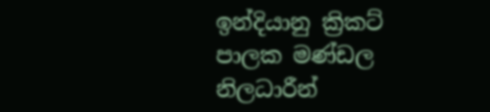ඉන්දියානු ක්‍රිකට් පාලක මණ්ඩල නිලධාරීන්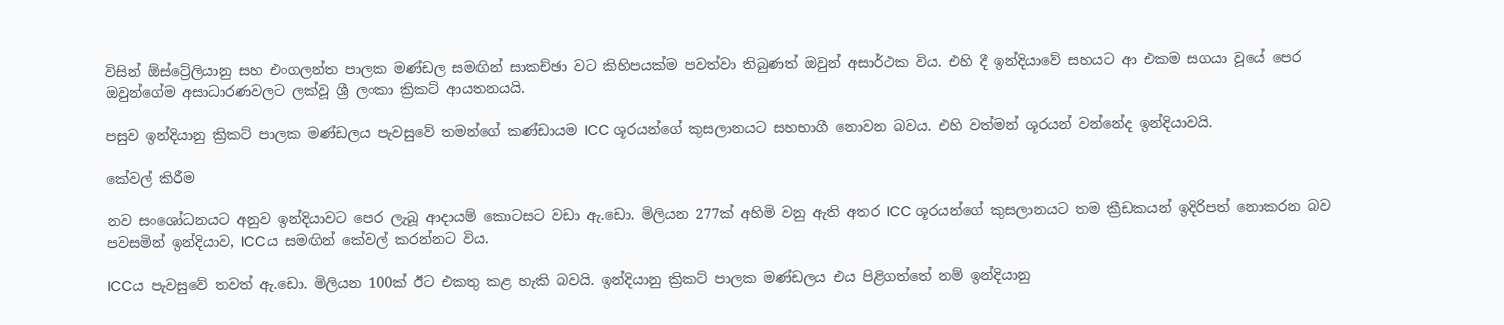විසින් ඕස්ට්‍රේලියානු සහ එංගලන්ත පාලක මණ්ඩල සමඟින් සාකච්ඡා වට කිහිපයක්ම පවත්වා තිබුණත් ඔවුන් අසාර්ථක විය. එහි දී ඉන්දියාවේ සහයට ආ එකම සගයා වූයේ පෙර ඔවුන්ගේම අසාධාරණවලට ලක්වූ ශ්‍රී ලංකා ක්‍රිකට් ආයතනයයි.

පසුව ඉන්දියානු ක්‍රිකට් පාලක මණ්ඩලය පැවසුවේ තමන්ගේ කණ්ඩායම ICC ශූරයන්ගේ කුසලානයට සහභාගී නොවන බවය. එහි වත්මන් ශූරයන් වන්නේද ඉන්දියාවයි.

කේවල් කිරීම

නව සංශෝධනයට අනුව ඉන්දියාවට පෙර ලැබූ ආදායම් කොටසට වඩා ඇ.ඩො. මිලියන 277ක් අහිමි වනු ඇති අතර ICC ශූරයන්ගේ කුසලානයට තම ක්‍රීඩකයන් ඉදිරිපත් නොකරන බව පවසමින් ඉන්දියාව, ICCය සමඟින් කේවල් කරන්නට විය.

ICCය පැවසුවේ තවත් ඇ.ඩො. මිලියන 100ක් ඊට එකතු කළ හැකි බවයි. ඉන්දියානු ක්‍රිකට් පාලක මණ්ඩලය එය පිළිගත්තේ නම් ඉන්දියානු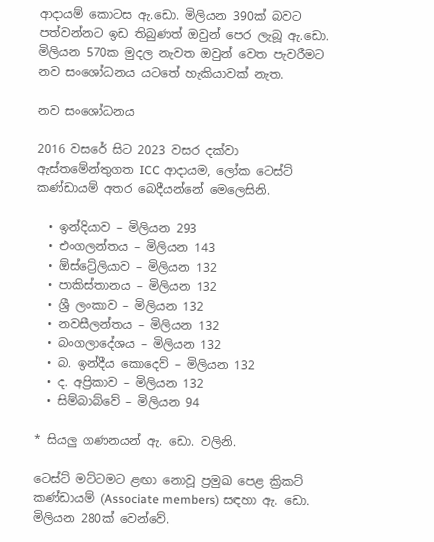ආදායම් කොටස ඇ.ඩො. මිලියන 390ක් බවට පත්වන්නට ඉඩ තිබුණත් ඔවුන් පෙර ලැබූ ඇ.ඩො. මිලියන 570ක මුදල නැවත ඔවුන් වෙත පැවරීමට නව සංශෝධනය යටතේ හැකියාවක් නැත.

නව සංශෝධනය

2016 වසරේ සිට 2023 වසර දක්වා ඇස්තමේන්තුගත ICC ආදායම, ලෝක ටෙස්ට් කණ්ඩායම් අතර බෙදීයන්නේ මෙලෙසිනි.

  • ඉන්දියාව – මිලියන 293
  • එංගලන්තය – මිලියන 143
  • ඕස්ට්‍රේලියාව – මිලියන 132
  • පාකිස්තානය – මිලියන 132
  • ශ්‍රී ලංකාව – මිලියන 132
  • නවසීලන්තය – මිලියන 132
  • බංගලාදේශය – මිලියන 132
  • බ. ඉන්දීය කොදෙව් – මිලියන 132
  • ද. අප්‍රිකාව – මිලියන 132
  • සිම්බාබ්වේ – මිලියන 94

* සියලු ගණනයන් ඇ. ඩො. වලිනි.

ටෙස්ට් මට්ටමට ළඟා නොවූ ප්‍රමුඛ පෙළ ක්‍රිකට් කණ්ඩායම් (Associate members) සඳහා ඇ. ඩො. මිලියන 280ක් වෙන්වේ.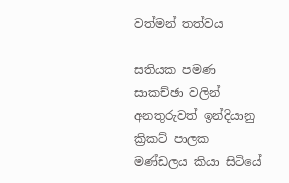වත්මන් තත්වය

සතියක පමණ සාකච්ඡා වලින් අනතුරුවත් ඉන්දියානු ක්‍රිකට් පාලක මණ්ඩලය කියා සිටියේ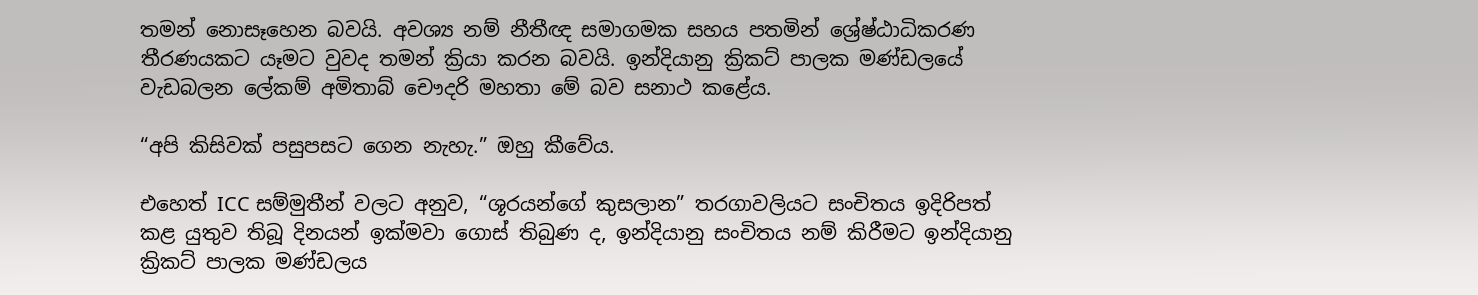තමන් නොසෑහෙන බවයි. අවශ්‍ය නම් නීතීඥ සමාගමක සහය පතමින් ශ්‍රේෂ්ඨාධිකරණ තීරණයකට යෑමට වුවද තමන් ක්‍රියා කරන බවයි. ඉන්දියානු ක්‍රිකට් පාලක මණ්ඩලයේ වැඩබලන ලේකම් අමිතාබ් චෞදරි මහතා මේ බව සනාථ කළේය.

“අපි කිසිවක් පසුපසට ගෙන නැහැ.” ඔහු කීවේය.

එහෙත් ICC සම්මුතීන් වලට අනුව, “ශූරයන්ගේ කුසලාන” තරගාවලියට සංචිතය ඉදිරිපත් කළ යුතුව තිබූ දිනයන් ඉක්මවා ගොස් තිබුණ ද, ඉන්දියානු සංචිතය නම් කිරීමට ඉන්දියානු ක්‍රිකට් පාලක මණ්ඩලය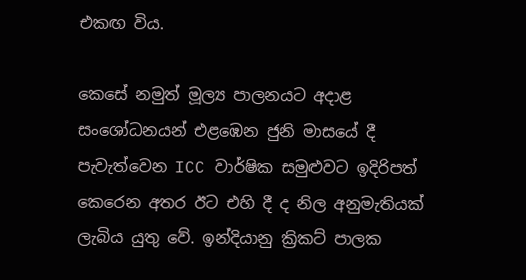එකඟ විය.

කෙසේ නමුත් මූල්‍ය පාලනයට අදාළ සංශෝධනයන් එළඹෙන ජුනි මාසයේ දී පැවැත්වෙන ICC වාර්ෂික සමුළුවට ඉදිරිපත් කෙරෙන අතර ඊට එහි දී ද නිල අනුමැතියක් ලැබිය යුතු වේ. ඉන්දියානු ක්‍රිකට් පාලක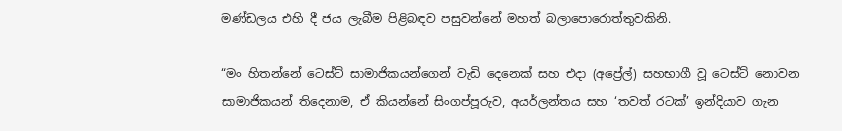මණ්ඩලය එහි දී ජය ලැබීම පිළිබඳව පසුවන්නේ මහත් බලාපොරොත්තුවකිනි.

“මං හිතන්නේ ටෙස්ට් සාමාජිකයන්ගෙන් වැඩි දෙනෙක් සහ එදා (අප්‍රේල්) සහභාගී වූ ටෙස්ට් නොවන සාමාජිකයන් තිදෙනාම, ඒ කියන්නේ සිංගප්පූරුව, අයර්ලන්තය සහ ‘තවත් රටක්’ ඉන්දියාව ගැන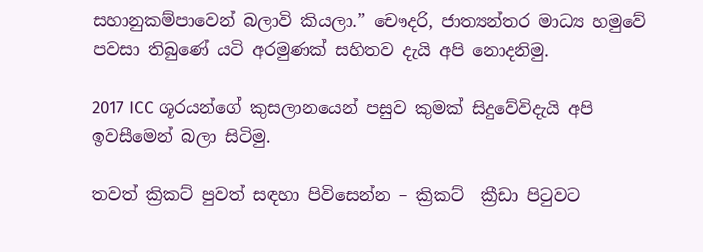සහානුකම්පාවෙන් බලාවි කියලා.” චෞදරි, ජාත්‍යන්තර මාධ්‍ය හමුවේ පවසා තිබුණේ යටි අරමුණක් සහිතව දැයි අපි නොදනිමු.

2017 ICC ශූරයන්ගේ කුසලානයෙන් පසුව කුමක් සිදුවේවිදැයි අපි ඉවසීමෙන් බලා සිටිමු.

තවත් ක්‍රිකට් පුවත් සඳහා පිවිසෙන්න – ක්‍රිකට්  ක්‍රීඩා පිටුවට